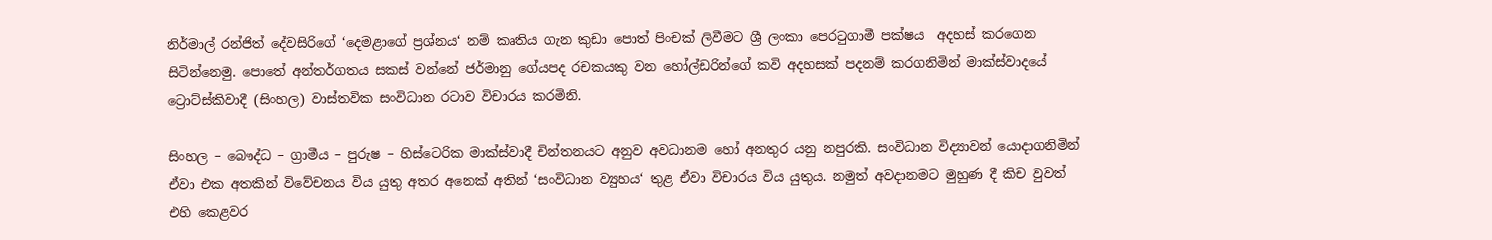නිර්මාල් රන්ජිත් දේවසිරිගේ ‘දෙමළාගේ ප්‍රශ්නය‘ නම් කෘතිය ගැන කුඩා පොත් පිංචක් ලිවීමට ශ්‍රී ලංකා පෙරටුගාමී පක්ෂය  අදහස් කරගෙන සිටින්නෙමු. පොතේ අන්තර්ගතය සකස් වන්නේ ජර්මානු ගේයපද රචකයකු වන හෝල්ඩරින්ගේ කවි අදහසක් පදනම් කරගනිමින් මාක්ස්වාදයේ ට්‍රොට්ස්කිවාදී (සිංහල) වාස්තවික සංවිධාන රටාව විචාරය කරමිනි.

සිංහල – බෞද්ධ – ග්‍රාමීය – පුරුෂ – හිස්ටෙරික මාක්ස්වාදී චින්තනයට අනුව අවධානම හෝ අනතුර යනු නපුරකි. සංවිධාන විද්‍යාවන් යොදාගනිමින් ඒවා එක අතකින් විවේචනය විය යුතු අතර අනෙක් අතින් ‘සංවිධාන ව්‍යුහය‘ තුළ ඒවා විචාරය විය යුතුය. නමුත් අවදානමට මුහුණ දී කිච වුවත් එහි කෙළවර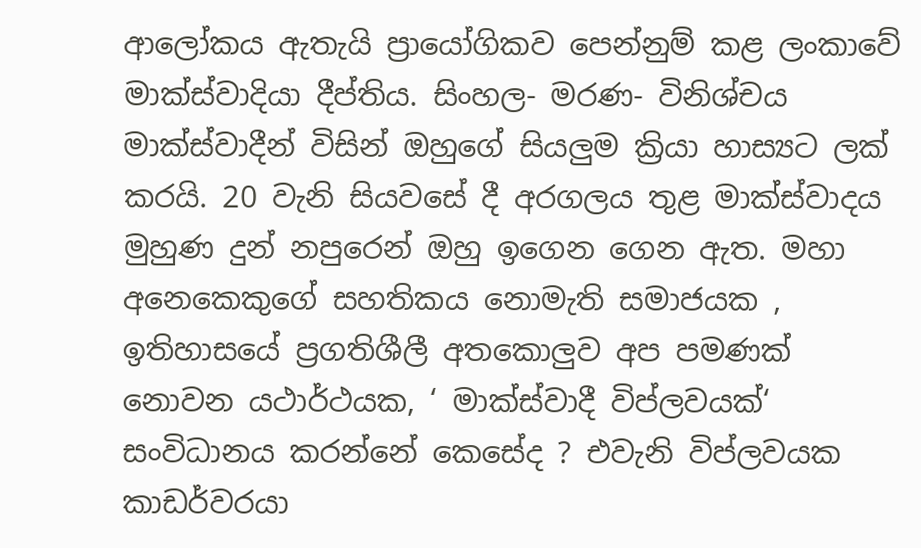ආලෝකය ඇතැයි ප්‍රායෝගිකව පෙන්නුම් කළ ලංකාවේ මාක්ස්වාදියා දීප්තිය. සිංහල- මරණ- විනිශ්චය මාක්ස්වාදීන් විසින් ඔහුගේ සියලුම ක්‍රියා හාස්‍යට ලක් කරයි. 20 වැනි සියවසේ දී අරගලය තුළ මාක්ස්වාදය මුහුණ දුන් නපුරෙන් ඔහු ඉගෙන ගෙන ඇත. මහා අනෙකෙකුගේ සහතිකය නොමැති සමාජයක , ඉතිහාසයේ ප්‍රගතිශීලී අතකොලුව අප පමණක් නොවන යථාර්ථයක, ‘ මාක්ස්වාදී විප්ලවයක්‘ සංවිධානය කරන්නේ කෙසේද ? එවැනි විප්ලවයක කාඩර්වරයා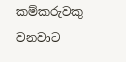කම්කරුවකු වනවාට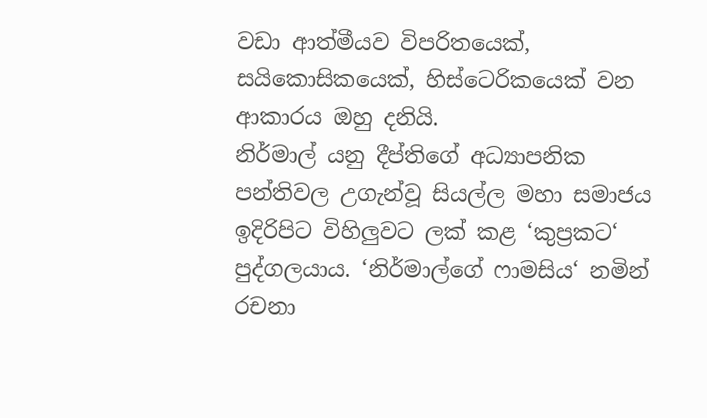වඩා ආත්මීයව විපරිතයෙක්, සයිකොසිකයෙක්, හිස්ටෙරිකයෙක් වන ආකාරය ඔහු දනියි.
නිර්මාල් යනු දීප්තිගේ අධ්‍යාපනික පන්තිවල උගැන්වූ සියල්ල මහා සමාජය ඉදිරිපිට විහිලුවට ලක් කළ ‘කුප්‍රකට‘ පුද්ගලයාය. ‘නිර්මාල්ගේ ෆාමසිය‘ නමින් රචනා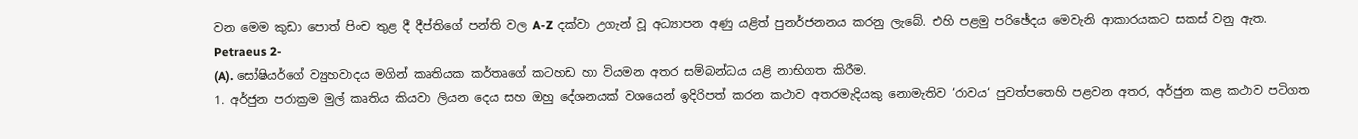වන මෙම කුඩා පොත් පිංච තුළ දී දීප්තිගේ පන්ති වල A-Z දක්වා උගැන් වූ අධ්‍යාපන අණු යළිත් පුනර්ජනනය කරනු ලැබේ. එහි පළමු පරිඡේදය මෙවැනි ආකාරයකට සකස් වනු ඇත.
Petraeus 2-
(A). සෝෂියර්ගේ ව්‍යුහවාදය මගින් කෘතියක කර්තෘගේ කටහඩ හා වියමන අතර සම්බන්ධය යළි නාභිගත කිරීම.
1. අර්ජුන පරාක්‍රම මුල් කෘතිය කියවා ලියන දෙය සහ ඔහු දේශනයක් වශයෙන් ඉදිරිපත් කරන කථාව අතරමැදියකු නොමැතිව ‘රාවය‘ පුවත්පතෙහි පළවන අතර, අර්ජුන කළ කථාව පටිගත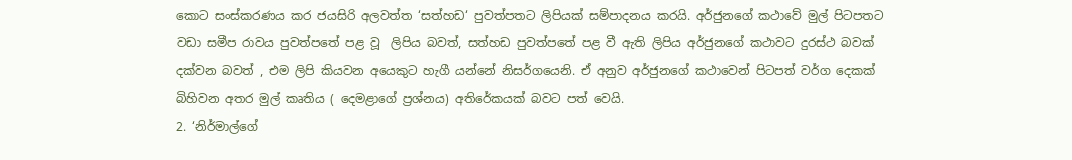කොට සංස්කරණය කර ජයසිරි අලවත්ත ‘සත්හඩ‘ පුවත්පතට ලිපියක් සම්පාදනය කරයි. අර්ජුනගේ කථාවේ මුල් පිටපතට වඩා සමීප රාවය පුවත්පතේ පළ වූ  ලිපිය බවත්, සත්හඩ පුවත්පතේ පළ වී ඇති ලිපිය අර්ජුනගේ කථාවට දුරස්ථ බවක් දක්වන බවත් , එම ලිපි කියවන අයෙකුට හැගී යන්නේ නිසර්ගයෙනි. ඒ අනුව අර්ජුනගේ කථාවෙන් පිටපත් වර්ග දෙකක් බිහිවන අතර මුල් කෘතිය ( දෙමළාගේ ප්‍රශ්නය) අතිරේකයක් බවට පත් වෙයි.
2. ‘නිර්මාල්ගේ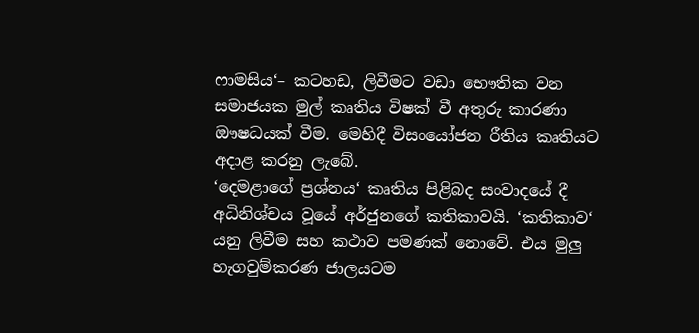ෆාමසිය‘– කටහඩ, ලිවීමට වඩා භෞතික වන සමාජයක මුල් කෘතිය විෂක් වී අතුරු කාරණා ඖෂධයක් වීම. මෙහිදී විසංයෝජන රීතිය කෘතියට අදාළ කරනු ලැබේ.
‘දෙමළාගේ ප්‍රශ්නය‘ කෘතිය පිළිබද සංවාදයේ දී අධිනිශ්චය වූයේ අර්ජුනගේ කතිකාවයි. ‘කතිකාව‘ යනු ලිවීම සහ කථාව පමණක් නොවේ. එය මුලු හැගවුම්කරණ ජාලයටම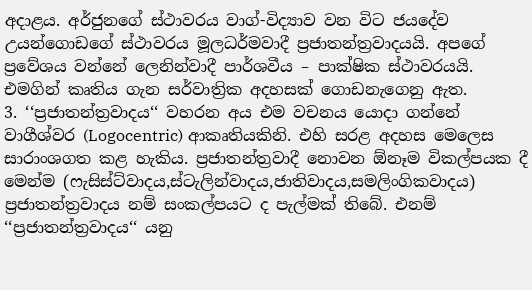අදාළය. අර්ජුනගේ ස්ථාවරය වාග්-විද්‍යාව වන විට ජයදේව උයන්ගොඩගේ ස්ථාවරය මූලධර්මවාදී ප්‍රජාතන්ත්‍රවාදයයි. අපගේ ප්‍රවේශය වන්නේ ලෙනින්වාදී පාර්ශවීය – පාක්ෂික ස්ථාවරයයි. එමගින් කෘතිය ගැන සර්වාත්‍රික අදහසක් ගොඩනැගෙනු ඇත.
3. ‘‘ප්‍රජාතන්ත්‍රවාදය‘‘ වහරන අය එම වචනය යොදා ගන්නේ වාගීශ්වර (Logocentric) ආකෘතියකිනි. එහි සරළ අදහස මෙලෙස සාරාංශගත කළ හැකිය. ප්‍රජාතන්ත්‍රවාදී නොවන ඕනෑම විකල්පයක දී මෙන්ම (ෆැසිස්ට්වාදය,ස්ටැලින්වාදය,ජාතිවාදය,සමලිංගිකවාදය) ප්‍රජාතන්ත්‍රවාදය නම් සංකල්පයට ද පැල්මක් තිබේ. එනම් ‘‘ප්‍රජාතන්ත්‍රවාදය‘‘ යනු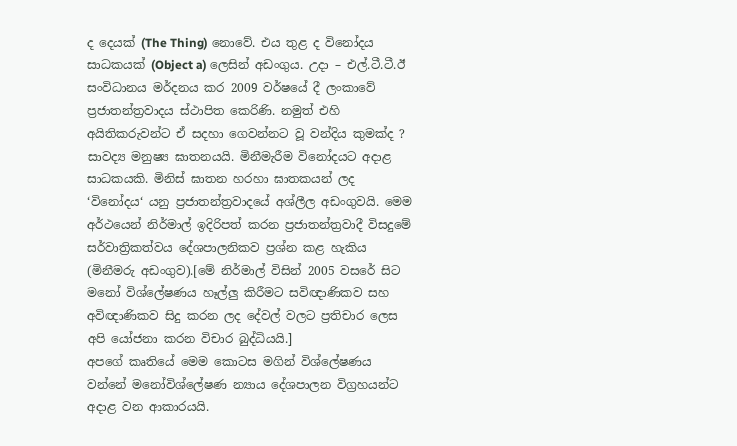ද දෙයක් (The Thing) නොවේ. එය තුළ ද විනෝදය සාධකයක් (Object a) ලෙසින් අඩංගුය. උදා – එල්.ටී.ටී.ඊ සංවිධානය මර්දනය කර 2009 වර්ෂයේ දී ලංකාවේ ප්‍රජාතන්ත්‍රවාදය ස්ථාපිත කෙරිණි. නමුත් එහි අයිතිකරුවන්ට ඒ සදහා ගෙවන්නට වූ වන්දිය කුමක්ද ? සාවද්‍ය මනුෂ්‍ය ඝාතනයයි. මිනීමැරීම විනෝදයට අදාළ සාධකයකි. මිනිස් ඝාතන හරහා ඝාතකයන් ලද ‘විනෝදය‘ යනු ප්‍රජාතන්ත්‍රවාදයේ අශ්ලීල අඩංගුවයි. මෙම අර්ථයෙන් නිර්මාල් ඉදිරිපත් කරන ප්‍රජාතන්ත්‍රවාදී විසදුමේ සර්වාත්‍රිකත්වය දේශපාලනිකව ප්‍රශ්න කළ හැකිය (මිනීමරු අඩංගුව).[මේ නිර්මාල් විසින් 2005 වසරේ සිට මනෝ විශ්ලේෂණය හෑල්ලු කිරීමට සවිඥාණිකව සහ අවිඥාණිකව සිදු කරන ලද දේවල් වලට ප්‍රතිචාර ලෙස අපි යෝජනා කරන විචාර බුද්ධියයි.]
අපගේ කෘතියේ මෙම කොටස මගින් විශ්ලේෂණය වන්නේ මනෝවිශ්ලේෂණ න්‍යාය දේශපාලන විග්‍රහයන්ට අදාළ වන ආකාරයයි.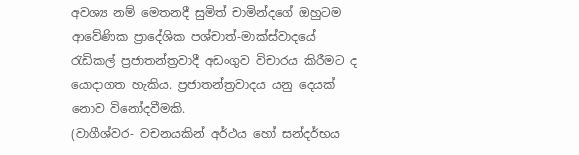අවශ්‍ය නම් මෙතනදී සුමිත් චාමින්දගේ ඔහුටම ආවේණික ප්‍රාදේශික පශ්චාත්-මාක්ස්වාදයේ රැඩිකල් ප්‍රජාතන්ත්‍රවාදී අඩංගුව විචාරය කිරීමට ද යොදාගත හැකිය. ප්‍රජාතන්ත්‍රවාදය යනු දෙයක් නොව විනෝදවීමකි.
(වාගීශ්වර- වචනයකින් අර්ථය හෝ සන්දර්භය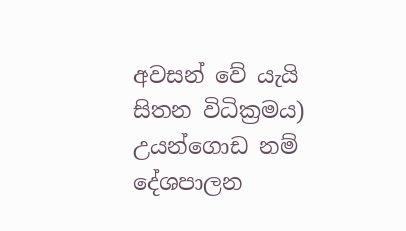අවසන් වේ යැයි සිතන විධික්‍රමය)
උයන්ගොඩ නම් දේශපාලන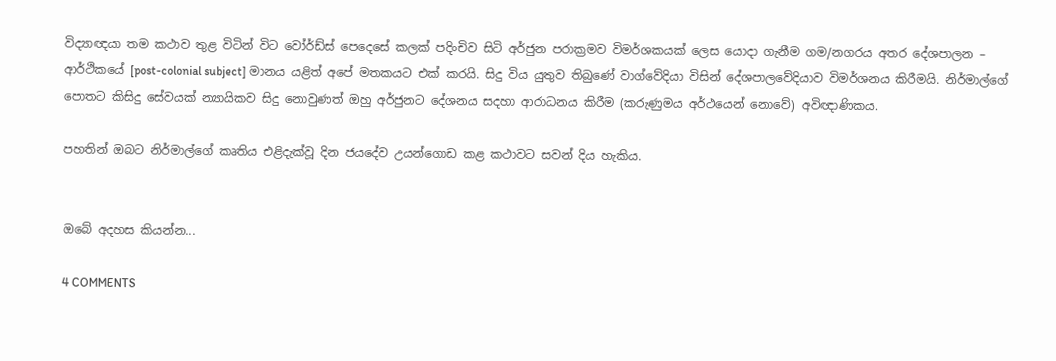විද්‍යාඥයා තම කථාව තුළ විටින් විට වෝර්ඩ්ස් පෙදෙසේ කලක් පදිංචිව සිටි අර්ජුන පරාක්‍රමව විමර්ශකයක් ලෙස යොදා ගැනීම ගම/නගරය අතර දේශපාලන – ආර්ථිකයේ [post-colonial subject] මානය යළිත් අපේ මතකයට එක් කරයි. සිදු විය යුතුව තිබුණේ වාග්වේදියා විසින් දේශපාලවේදියාව විමර්ශනය කිරීමයි. නිර්මාල්ගේ පොතට කිසිදු සේවයක් න්‍යායිකව සිදු නොවුණත් ඔහු අර්ජුනට දේශනය සදහා ආරාධනය කිරීම (කරුණුමය අර්ථයෙන් නොවේ) අවිඥාණිකය.

පහතින් ඔබට නිර්මාල්ගේ කෘතිය එළිදැක්වූ දින ජයදේව උයන්ගොඩ කළ කථාවට සවන් දිය හැකිය.


ඔබේ අදහස කියන්න...

4 COMMENTS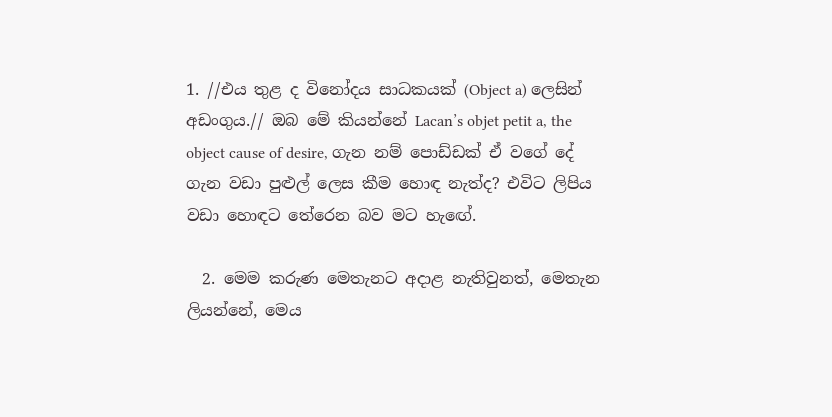1. //එය තුළ ද විනෝදය සාධකයක් (Object a) ලෙසින් අඩංගුය.// ඔබ මේ කියන්නේ Lacan’s objet petit a, the object cause of desire, ගැන නම් පොඩ්ඩක් ඒ වගේ දේ ගැන වඩා පුළුල් ලෙස කීම හොඳ නැත්ද? එවිට ලිපිය වඩා හොඳට තේරෙන බව මට හැඟේ.

  2. මෙම කරුණ මෙතැනට අදාළ නැතිවුනත්, මෙතැන ලියන්නේ, මෙය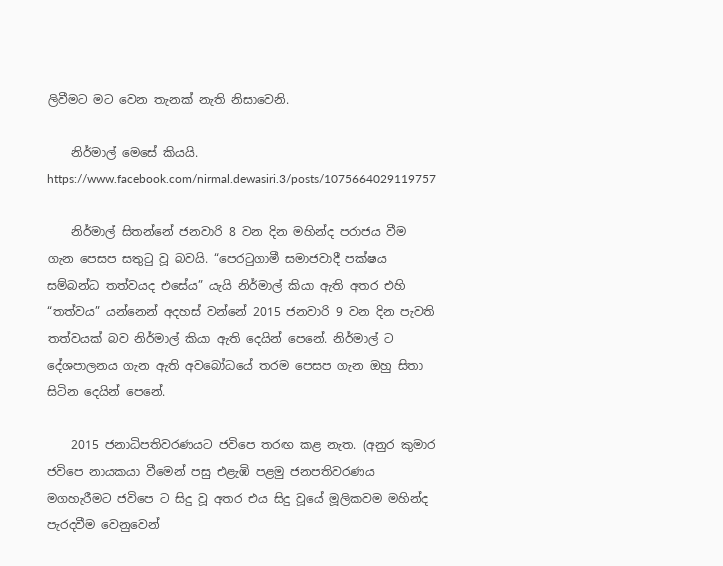ලිවීමට මට වෙන තැනක් නැති නිසාවෙනි.

    නිර්මාල් මෙසේ කියයි. https://www.facebook.com/nirmal.dewasiri.3/posts/1075664029119757

    නිර්මාල් සිතන්නේ ජනවාරි 8 වන දින මහින්ද පරාජය වීම ගැන පෙසප සතුටු වූ බවයි. “පෙරටුගාමී සමාජවාදී පක්ෂය සම්බන්ධ තත්වයද එසේය” යැයි නිර්මාල් කියා ඇති අතර එහි “තත්වය” යන්නෙන් අදහස් වන්නේ 2015 ජනවාරි 9 වන දින පැවති තත්වයක් බව නිර්මාල් කියා ඇති දෙයින් පෙනේ. නිර්මාල් ට දේශපාලනය ගැන ඇති අවබෝධයේ තරම පෙසප ගැන ඔහු සිතා සිටින දෙයින් පෙනේ.

    2015 ජනාධිපතිවරණයට ජවිපෙ තරඟ කළ නැත. (අනුර කුමාර ජවිපෙ නායකයා වීමෙන් පසු එළැඹි පළමු ජනපතිවරණය මගහැරීමට ජවිපෙ ට සිදු වූ අතර එය සිදු වූයේ මූලිකවම මහින්ද පැරදවීම වෙනුවෙන්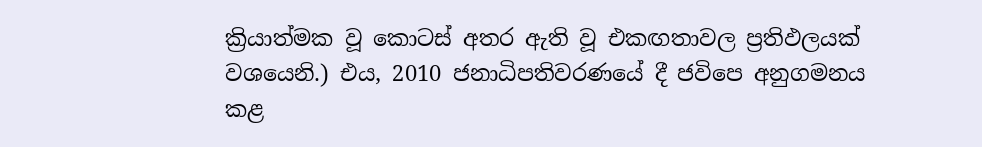ක්‍රියාත්මක වූ කොටස් අතර ඇති වූ එකඟතාවල ප්‍රතිඵලයක් වශයෙනි.) එය, 2010 ජනාධිපතිවරණයේ දී ජවිපෙ අනුගමනය කළ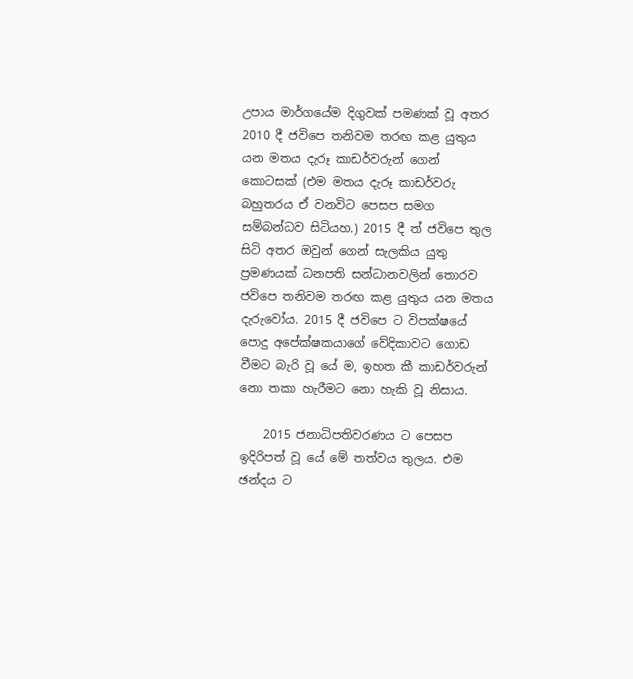උපාය මාර්ගයේම දිගුවක් පමණක් වූ අතර 2010 දී ජවිපෙ තනිවම තරඟ කළ යුතුය යන මතය දැරූ කාඩර්වරුන් ගෙන් කොටසක් (එම මතය දැරූ කාඩර්වරු බහුතරය ඒ වනවිට පෙසප සමග සම්බන්ධව සිටියහ.) 2015 දී ත් ජවිපෙ තුල සිටි අතර ඔවුන් ගෙන් සැලකිය යුතු ප්‍රමණයක් ධනපති සන්ධානවලින් තොරව ජවිපෙ තනිවම තරඟ කළ යුතුය යන මතය දැරුවෝය. 2015 දී ජවිපෙ ට විපක්ෂයේ පොදු අපේක්ෂකයාගේ වේදිකාවට ගොඩ වීමට බැරි වූ යේ ම, ඉහත කී කාඩර්වරුන් නො තකා හැරීමට නො හැකි වූ නිසාය.

    2015 ජනාධිපතිවරණය ට පෙසප ඉදිරිපත් වූ යේ මේ තත්වය තුලය. එම ඡන්දය ට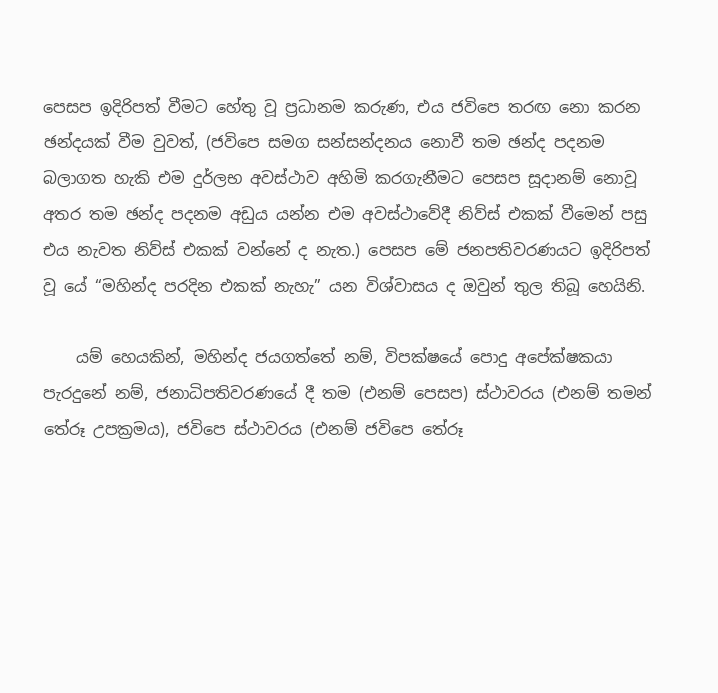පෙසප ඉදිරිපත් වීමට හේතු වූ ප්‍රධානම කරුණ, එය ජවිපෙ තරඟ නො කරන ඡන්දයක් වීම වුවත්, (ජවිපෙ සමග සන්සන්දනය නොවී තම ඡන්ද පදනම බලාගත හැකි එම දුර්ලභ අවස්ථාව අහිමි කරගැනීමට පෙසප සූදානම් නොවූ අතර තම ඡන්ද පදනම අඩුය යන්න එම අවස්ථාවේදී නිව්ස් එකක් වීමෙන් පසු එය නැවත නිව්ස් එකක් වන්නේ ද නැත.) පෙසප මේ ජනපතිවරණයට ඉදිරිපත් වූ යේ “මහින්ද පරදින එකක් නැහැ” යන විශ්වාසය ද ඔවුන් තුල තිබූ හෙයිනි.

    යම් හෙයකින්, මහින්ද ජයගත්තේ නම්, විපක්ෂයේ පොදු අපේක්ෂකයා පැරදුනේ නම්, ජනාධිපතිවරණයේ දී තම (එනම් පෙසප) ස්ථාවරය (එනම් තමන් තේරූ උපක්‍රමය), ජවිපෙ ස්ථාවරය (එනම් ජවිපෙ තේරූ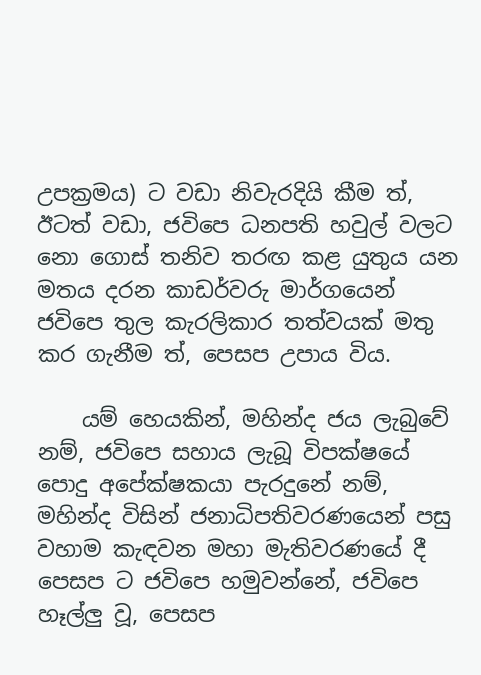උපක්‍රමය) ට වඩා නිවැරදියි කීම ත්, ඊටත් වඩා, ජවිපෙ ධනපති හවුල් වලට නො ගොස් තනිව තරඟ කළ යුතුය යන මතය දරන කාඩර්වරු මාර්ගයෙන් ජවිපෙ තුල කැරලිකාර තත්වයක් මතු කර ගැනීම ත්, පෙසප උපාය විය.

    යම් හෙයකින්, මහින්ද ජය ලැබුවේ නම්, ජවිපෙ සහාය ලැබූ විපක්ෂයේ පොදු අපේක්ෂකයා පැරදුනේ නම්, මහින්ද විසින් ජනාධිපතිවරණයෙන් පසු වහාම කැඳවන මහා මැතිවරණයේ දී පෙසප ට ජවිපෙ හමුවන්නේ, ජවිපෙ හෑල්ලු වූ, පෙසප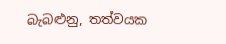බැබළුනු, තත්වයක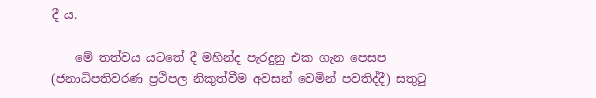දී ය.

    මේ තත්වය යටතේ දී මහින්ද පැරදුනු එක ගැන පෙසප (ජනාධිපතිවරණ ප්‍රථිපල නිකුත්වීම අවසන් වෙමින් පවතිද්දී) සතුටු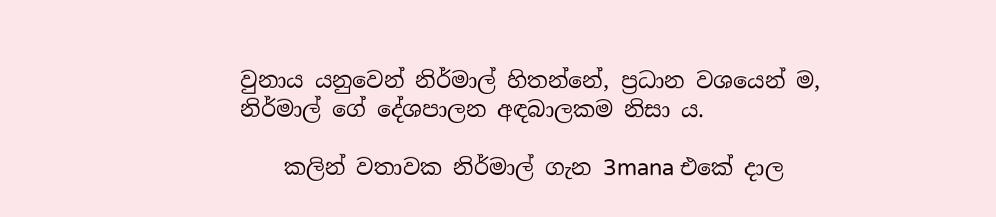වුනාය යනුවෙන් නිර්මාල් හිතන්නේ, ප්‍රධාන වශයෙන් ම, නිර්මාල් ගේ දේශපාලන අඳබාලකම නිසා ය.

    කලින් වතාවක නිර්මාල් ගැන 3mana එකේ දාල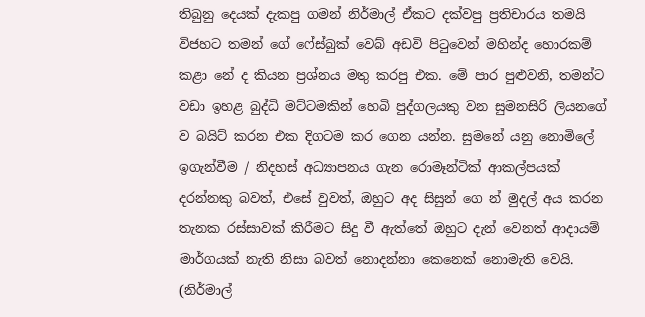තිබුනු දෙයක් දැකපු ගමන් නිර්මාල් ඒකට දක්වපු ප්‍රතිචාරය තමයි විජහට තමන් ගේ ෆේස්බුක් වෙබ් අඩවි පිටුවෙන් මහින්ද හොරකම් කළා නේ ද කියන ප්‍රශ්නය මතු කරපු එක. මේ පාර පුළුවනි, තමන්ට වඩා ඉහළ බුද්ධි මට්ටමකින් හෙබි පුද්ගලයකු වන සුමනසිරි ලියනගේ ව බයිට් කරන එක දිගටම කර ගෙන යන්න. සුමනේ යනු නොමිලේ ඉගැන්වීම / නිදහස් අධ්‍යාපනය ගැන රොමෑන්ටික් ආකල්පයක් දරන්නකු බවත්, එසේ වුවත්, ඔහුට අද සිසුන් ගෙ න් මුදල් අය කරන තැනක රස්සාවක් කිරීමට සිදු වී ඇත්තේ ඔහුට දැන් වෙනත් ආදායම් මාර්ගයක් නැති නිසා බවත් නොදන්නා කෙනෙක් නොමැති වෙයි. (නිර්මාල්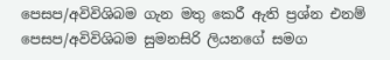පෙසප/අවිවිශිබම ගැන මතු කෙරී ඇති ප්‍රශ්න එනම් පෙසප/අවිවිශිබම සුමනසිරි ලියනගේ සමග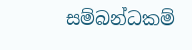සම්බන්ධකම්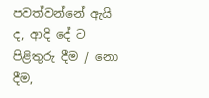පවත්වන්නේ ඇයි ද, ආදි දේ ට පිළිතුරු දීම / නො දීම,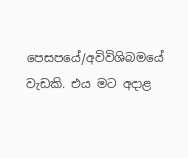පෙසපයේ/අවිවිශිබමයේ වැඩකි. එය මට අදාළ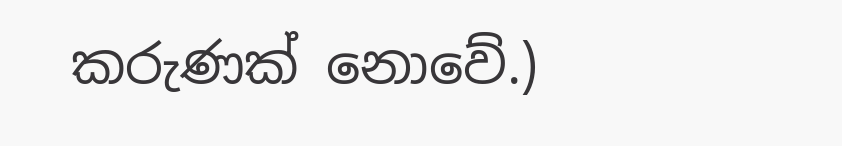කරුණක් නොවේ.)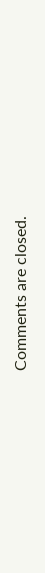Comments are closed.